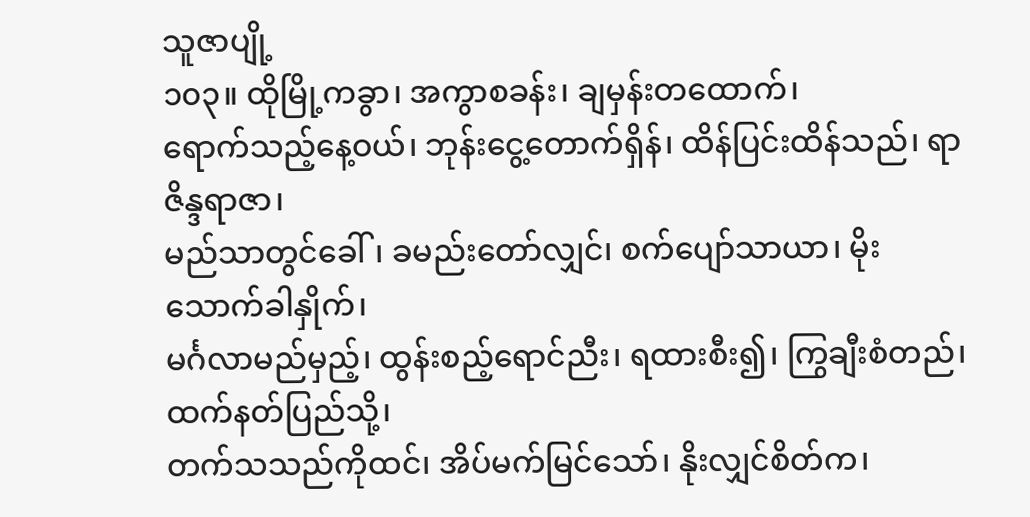သူဇာပျို့
၁၀၃။ ထိုမြို့ကခွာ၊ အကွာစခန်း၊ ချမှန်းတထောက်၊
ရောက်သည့်နေ့ဝယ်၊ ဘုန်းငွေ့တောက်ရှိန်၊ ထိန်ပြင်းထိန်သည်၊ ရာဇိန္ဒရာဇာ၊
မည်သာတွင်ခေါ်၊ ခမည်းတော်လျှင်၊ စက်ပျော်သာယာ၊ မိုးသောက်ခါနှိုက်၊
မင်္ဂလာမည်မှည့်၊ ထွန်းစည့်ရောင်ညီး၊ ရထားစီး၍၊ ကြွချီးစံတည်၊ ထက်နတ်ပြည်သို့၊
တက်သသည်ကိုထင်၊ အိပ်မက်မြင်သော်၊ နိုးလျှင်စိတ်က၊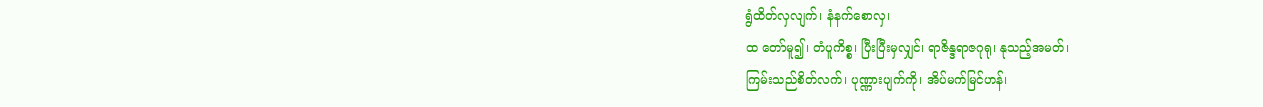ရွံထိတ်လှလျက်၊ နံနက်စောလှ၊
ထ တော်မူ၍၊ တံပူကိစ္စ၊ ပြီးပြီးမှလျှင်၊ ရာဇိန္ဒရာဇဂုရု၊ နုသည့်အမတ်၊
ကြမ်းသည်စိတ်လက်၊ ပုဏ္ဏားပျက်ကို၊ အိပ်မက်မြင်ဟန်၊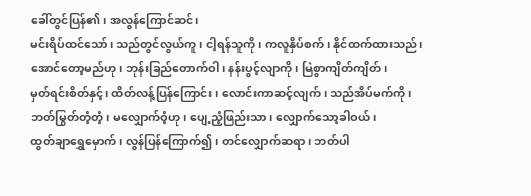ခေါ်တွင်ပြန်၏၊ အလွန်ကြောင်ဆင်၊
မင်းရိပ်ထင်သော်၊ သည်တွင်လွယ်ကူ၊ ငါ့ရန်သူကို၊ ကလူနှိပ်စက်၊ နိုင်ထက်ထားသည်၊
အောင်တော့မည်ဟု၊ ဘုန်းခြည်တောက်ဝါ၊ နန်းပွင့်လျာကို၊ မြဲစွာကျိတ်ကျိတ်၊
မှတ်ရင်းစိတ်နှင့်၊ ထိတ်လန့်ပြန်ကြောင်း၊ လောင်းကာဆင့်လျက်၊ သည်အိပ်မက်ကို၊
ဘတ်မြွတ်တံ့တံ့၊ မလျှောက်ဝံ့ဟု၊ ပျေ့ညံ့ဖြည်းသာ၊ လျှောက်သော့ခါဝယ်၊
ထွတ်ချာရွှေမှောက်၊ လွန်ပြန်ကြောက်၍၊ တင်လျှောက်ဆရာ၊ ဘတ်ပါ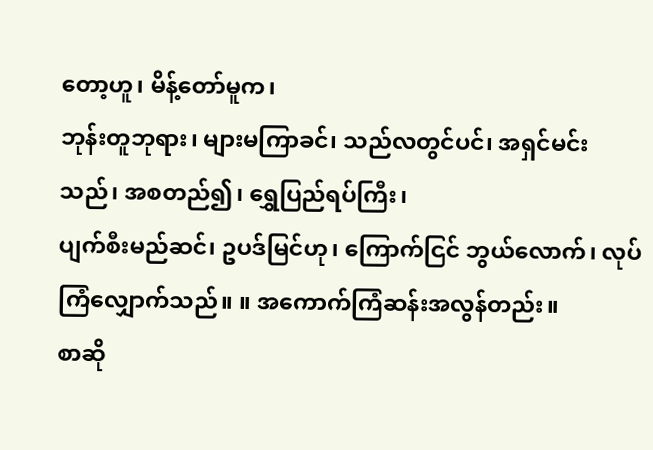တော့ဟူ၊ မိန့်တော်မူက၊
ဘုန်းတူဘုရား၊ များမကြာခင်၊ သည်လတွင်ပင်၊ အရှင်မင်းသည်၊ အစတည်၍၊ ရွှေပြည်ရပ်ကြီး၊
ပျက်စီးမည်ဆင်၊ ဥပဒ်မြင်ဟု၊ ကြောက်ငြင် ဘွယ်လောက်၊ လုပ်ကြံလျှောက်သည်။ ။ အကောက်ကြံဆန်းအလွန်တည်း။
စာဆို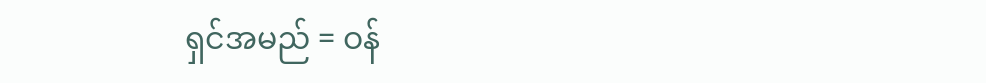ရှင်အမည် = ဝန်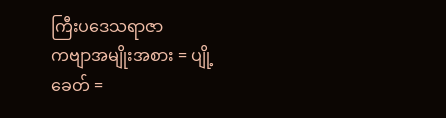ကြီးပဒေသရာဇာ
ကဗျာအမျိုးအစား = ပျို့
ခေတ် =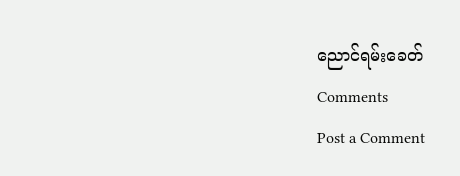ညောင်ရမ်းခေတ်
Comments
Post a Comment